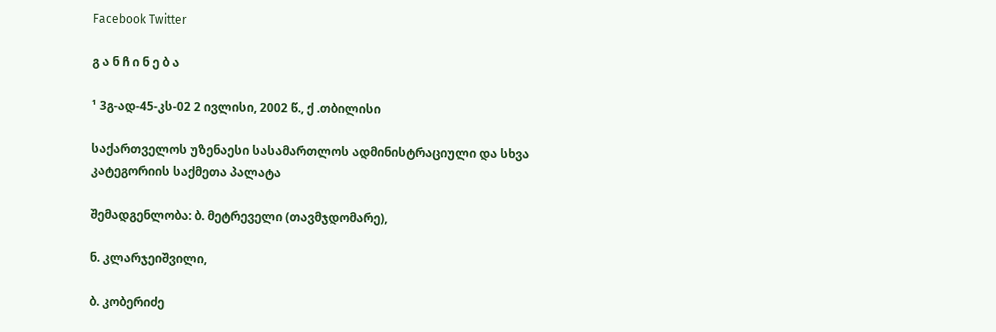Facebook Twitter

გ ა ნ ჩ ი ნ ე ბ ა

¹ 3გ-ად-45-კს-02 2 ივლისი, 2002 წ., ქ .თბილისი

საქართველოს უზენაესი სასამართლოს ადმინისტრაციული და სხვა კატეგორიის საქმეთა პალატა

შემადგენლობა: ბ. მეტრეველი (თავმჯდომარე),

ნ. კლარჯეიშვილი,

ბ. კობერიძე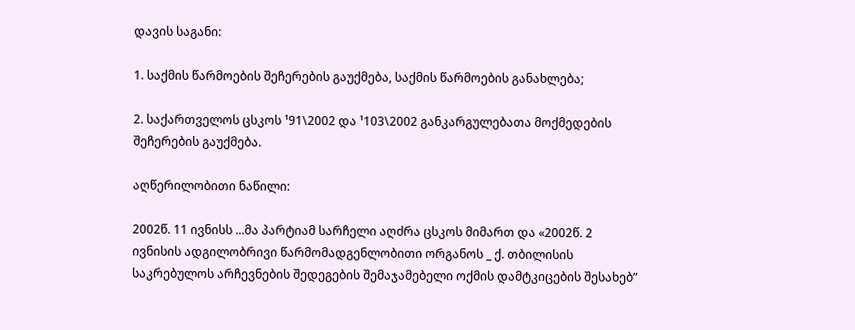დავის საგანი:

1. საქმის წარმოების შეჩერების გაუქმება, საქმის წარმოების განახლება;

2. საქართველოს ცსკოს ¹91\2002 და ¹103\2002 განკარგულებათა მოქმედების შეჩერების გაუქმება.

აღწერილობითი ნაწილი:

2002წ. 11 ივნისს ...მა პარტიამ სარჩელი აღძრა ცსკოს მიმართ და «2002წ. 2 ივნისის ადგილობრივი წარმომადგენლობითი ორგანოს _ ქ. თბილისის საკრებულოს არჩევნების შედეგების შემაჯამებელი ოქმის დამტკიცების შესახებ”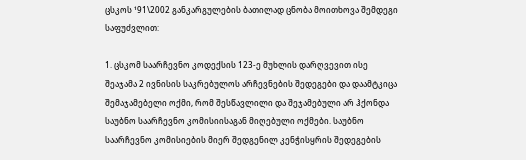ცსკოს ¹91\2002 განკარგულების ბათილად ცნობა მოითხოვა შემდეგი საფუძვლით:

1. ცსკომ საარჩევნო კოდექსის 123-ე მუხლის დარღვევით ისე შეაჯამა 2 ივნისის საკრებულოს არჩევნების შედეგები და დაამტკიცა შემაჯამებელი ოქმი, რომ შესწავლილი და შეჯამებული არ ჰქონდა საუბნო საარჩევნო კომისიისაგან მიღებული ოქმები. საუბნო საარჩევნო კომისიების მიერ შედგენილ კენჭისყრის შედეგების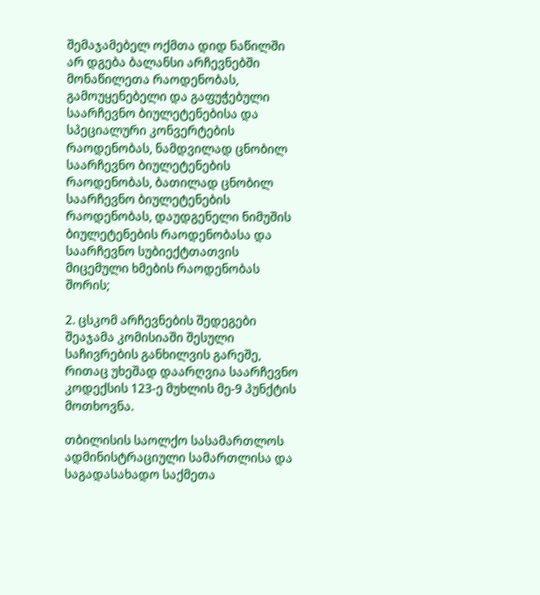შემაჯამებელ ოქმთა დიდ ნაწილში არ დგება ბალანსი არჩევნებში მონაწილეთა რაოდენობას, გამოუყენებელი და გაფუჭებული საარჩევნო ბიულეტენებისა და სპეციალური კონვერტების რაოდენობას, ნამდვილად ცნობილ საარჩევნო ბიულეტენების რაოდენობას, ბათილად ცნობილ საარჩევნო ბიულეტენების რაოდენობას, დაუდგენელი ნიმუშის ბიულეტენების რაოდენობასა და საარჩევნო სუბიექტთათვის მიცემული ხმების რაოდენობას შორის;

2. ცსკომ არჩევნების შედეგები შეაჯამა კომისიაში შესული საჩივრების განხილვის გარეშე, რითაც უხეშად დაარღვია საარჩევნო კოდექსის 123-ე მუხლის მე-9 პუნქტის მოთხოვნა.

თბილისის საოლქო სასამართლოს ადმინისტრაციული სამართლისა და საგადასახადო საქმეთა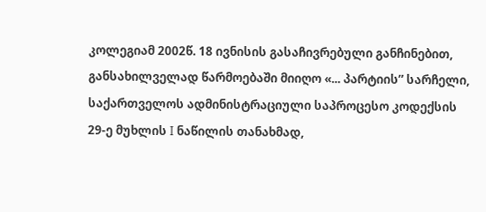კოლეგიამ 2002წ. 18 ივნისის გასაჩივრებული განჩინებით, განსახილველად წარმოებაში მიიღო «... პარტიის” სარჩელი, საქართველოს ადმინისტრაციული საპროცესო კოდექსის 29-ე მუხლის I ნაწილის თანახმად,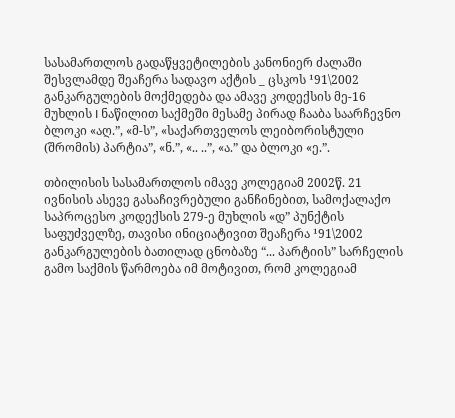სასამართლოს გადაწყვეტილების კანონიერ ძალაში შესვლამდე შეაჩერა სადავო აქტის _ ცსკოს ¹91\2002 განკარგულების მოქმედება და ამავე კოდექსის მე-16 მუხლის I ნაწილით საქმეში მესამე პირად ჩააბა საარჩევნო ბლოკი «აღ.”, «მ-ს”, «საქართველოს ლეიბორისტული (შრომის) პარტია”, «ნ.”, «.. ..”, «ა.” და ბლოკი «ე.”.

თბილისის სასამართლოს იმავე კოლეგიამ 2002წ. 21 ივნისის ასევე გასაჩივრებული განჩინებით, სამოქალაქო საპროცესო კოდექსის 279-ე მუხლის «დ” პუნქტის საფუძველზე, თავისი ინიციატივით შეაჩერა ¹91\2002 განკარგულების ბათილად ცნობაზე “... პარტიის” სარჩელის გამო საქმის წარმოება იმ მოტივით, რომ კოლეგიამ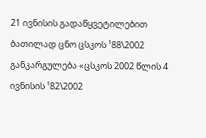21 ივნისის გადაწყვეტილებით ბათილად ცნო ცსკოს ¹88\2002 განკარგულება «ცსკოს 2002 წლის 4 ივნისის ¹82\2002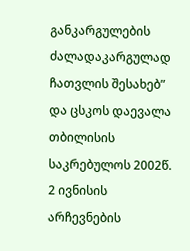განკარგულების ძალადაკარგულად ჩათვლის შესახებ” და ცსკოს დაევალა თბილისის საკრებულოს 2002წ. 2 ივნისის არჩევნების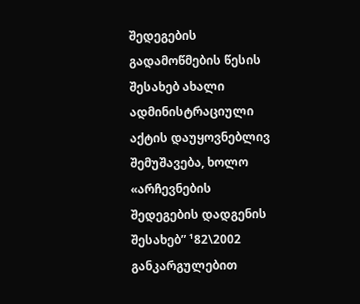შედეგების გადამოწმების წესის შესახებ ახალი ადმინისტრაციული აქტის დაუყოვნებლივ შემუშავება, ხოლო «არჩევნების შედეგების დადგენის შესახებ” ¹82\2002 განკარგულებით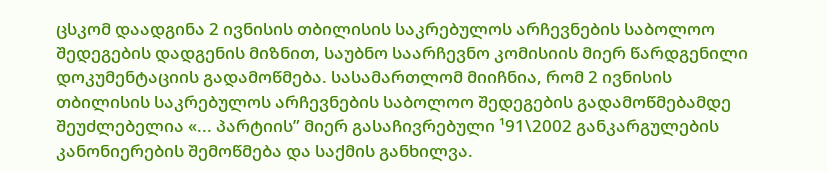ცსკომ დაადგინა 2 ივნისის თბილისის საკრებულოს არჩევნების საბოლოო შედეგების დადგენის მიზნით, საუბნო საარჩევნო კომისიის მიერ წარდგენილი დოკუმენტაციის გადამოწმება. სასამართლომ მიიჩნია, რომ 2 ივნისის თბილისის საკრებულოს არჩევნების საბოლოო შედეგების გადამოწმებამდე შეუძლებელია «... პარტიის” მიერ გასაჩივრებული ¹91\2002 განკარგულების კანონიერების შემოწმება და საქმის განხილვა.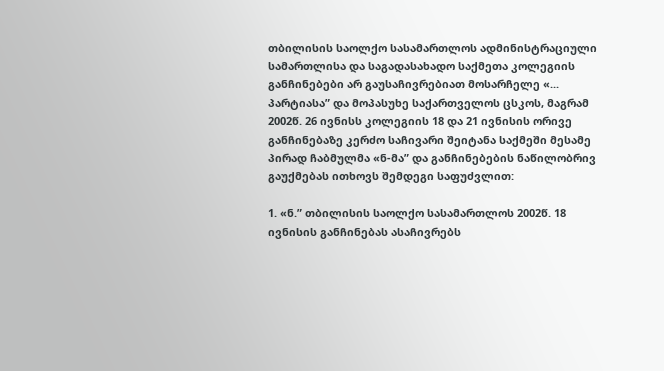თბილისის საოლქო სასამართლოს ადმინისტრაციული სამართლისა და საგადასახადო საქმეთა კოლეგიის განჩინებები არ გაუსაჩივრებიათ მოსარჩელე «... პარტიასა” და მოპასუხე საქართველოს ცსკოს, მაგრამ 2002წ. 26 ივნისს კოლეგიის 18 და 21 ივნისის ორივე განჩინებაზე კერძო საჩივარი შეიტანა საქმეში მესამე პირად ჩაბმულმა «ნ-მა” და განჩინებების ნაწილობრივ გაუქმებას ითხოვს შემდეგი საფუძვლით:

1. «ნ.” თბილისის საოლქო სასამართლოს 2002წ. 18 ივნისის განჩინებას ასაჩივრებს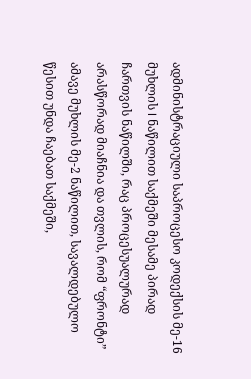ადმინისტრაციული საპროცესო კოდექსის მე-16 მუხლის I ნაწილით საქმეში მესამე პირად ჩართვის ნაწილში, რაც პროცესუალურად არასწორად მიაჩნია და თვლის, რომ “ფრონტი” ამავე მუხლის მე-2 ნაწილით, სავალდებულო წესით უნდა ჩაებათ საქმეში,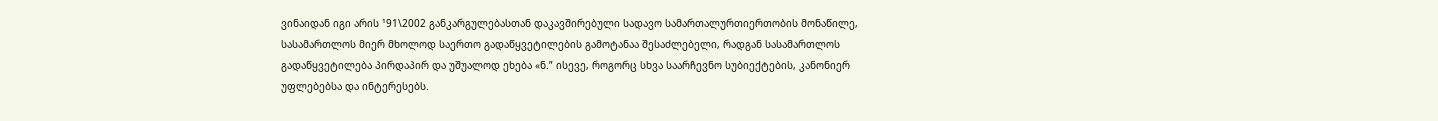ვინაიდან იგი არის ¹91\2002 განკარგულებასთან დაკავშირებული სადავო სამართალურთიერთობის მონაწილე, სასამართლოს მიერ მხოლოდ საერთო გადაწყვეტილების გამოტანაა შესაძლებელი, რადგან სასამართლოს გადაწყვეტილება პირდაპირ და უშუალოდ ეხება «ნ.” ისევე, როგორც სხვა საარჩევნო სუბიექტების, კანონიერ უფლებებსა და ინტერესებს.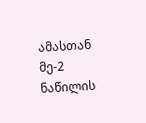ამასთან მე-2 ნაწილის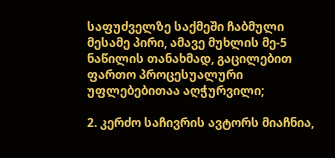საფუძველზე საქმეში ჩაბმული მესამე პირი, ამავე მუხლის მე-5 ნაწილის თანახმად, გაცილებით ფართო პროცესუალური უფლებებითაა აღჭურვილი;

2. კერძო საჩივრის ავტორს მიაჩნია,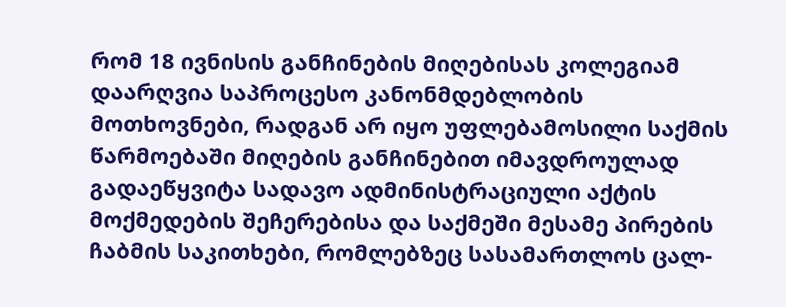რომ 18 ივნისის განჩინების მიღებისას კოლეგიამ დაარღვია საპროცესო კანონმდებლობის მოთხოვნები, რადგან არ იყო უფლებამოსილი საქმის წარმოებაში მიღების განჩინებით იმავდროულად გადაეწყვიტა სადავო ადმინისტრაციული აქტის მოქმედების შეჩერებისა და საქმეში მესამე პირების ჩაბმის საკითხები, რომლებზეც სასამართლოს ცალ-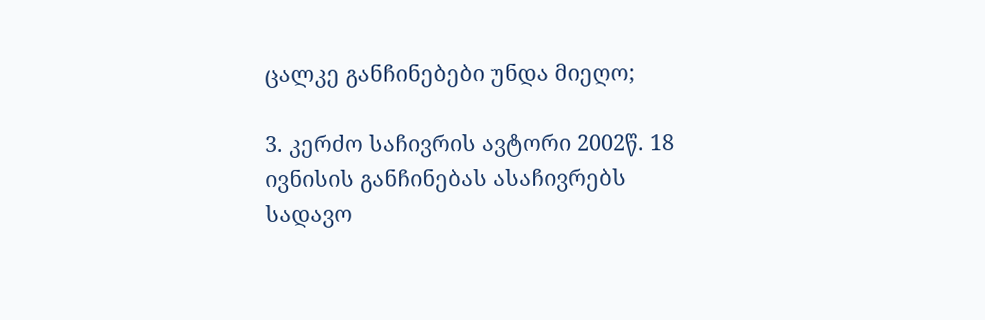ცალკე განჩინებები უნდა მიეღო;

3. კერძო საჩივრის ავტორი 2002წ. 18 ივნისის განჩინებას ასაჩივრებს სადავო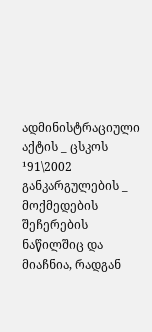ადმინისტრაციული აქტის _ ცსკოს ¹91\2002 განკარგულების _ მოქმედების შეჩერების ნაწილშიც და მიაჩნია, რადგან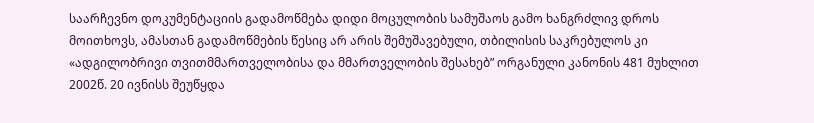საარჩევნო დოკუმენტაციის გადამოწმება დიდი მოცულობის სამუშაოს გამო ხანგრძლივ დროს მოითხოვს, ამასთან გადამოწმების წესიც არ არის შემუშავებული, თბილისის საკრებულოს კი «ადგილობრივი თვითმმართველობისა და მმართველობის შესახებ” ორგანული კანონის 481 მუხლით 2002წ. 20 ივნისს შეუწყდა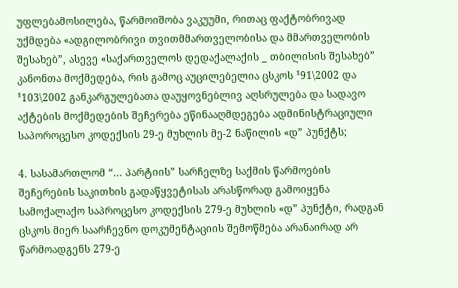უფლებამოსილება, წარმოიშობა ვაკუუმი, რითაც ფაქტობრივად უქმდება «ადგილობრივი თვითმმართველობისა და მმართველობის შესახებ”, ასევე «საქართველოს დედაქალაქის _ თბილისის შესახებ” კანონთა მოქმედება, რის გამოც აუცილებელია ცსკოს ¹91\2002 და ¹103\2002 განკარგულებათა დაუყოვნებლივ აღსრულება და სადავო აქტების მოქმედების შეჩერება ეწინააღმდეგება ადმინისტრაციული საპოროცესო კოდექსის 29-ე მუხლის მე-2 ნაწილის «დ” პუნქტს;

4. სასამართლომ “... პარტიის” სარჩელზე საქმის წარმოების შეჩერების საკითხის გადაწყვეტისას არასწორად გამოიყენა სამოქალაქო საპროცესო კოდექსის 279-ე მუხლის «დ” პუნქტი, რადგან ცსკოს მიერ საარჩევნო დოკუმენტაციის შემოწმება არანაირად არ წარმოადგენს 279-ე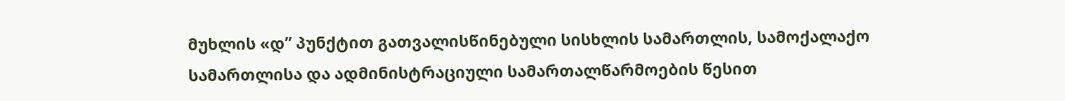მუხლის «დ” პუნქტით გათვალისწინებული სისხლის სამართლის, სამოქალაქო სამართლისა და ადმინისტრაციული სამართალწარმოების წესით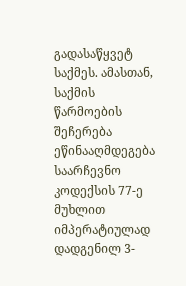გადასაწყვეტ საქმეს. ამასთან, საქმის წარმოების შეჩერება ეწინააღმდეგება საარჩევნო კოდექსის 77-ე მუხლით იმპერატიულად დადგენილ 3-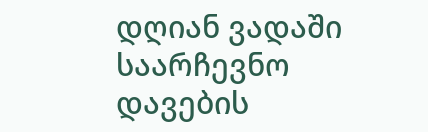დღიან ვადაში საარჩევნო დავების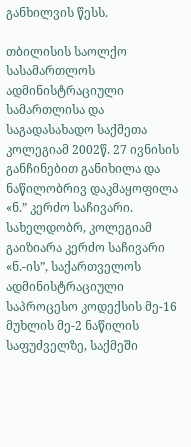განხილვის წესს.

თბილისის საოლქო სასამართლოს ადმინისტრაციული სამართლისა და საგადასახადო საქმეთა კოლეგიამ 2002წ. 27 ივნისის განჩინებით განიხილა და ნაწილობრივ დაკმაყოფილა «ნ.” კერძო საჩივარი. სახელდობრ, კოლეგიამ გაიზიარა კერძო საჩივარი «ნ.-ის”, საქართველოს ადმინისტრაციული საპროცესო კოდექსის მე-16 მუხლის მე-2 ნაწილის საფუძველზე, საქმეში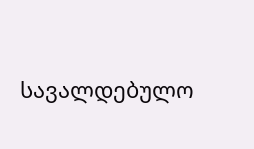სავალდებულო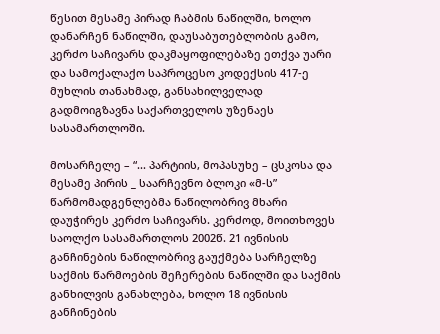წესით მესამე პირად ჩაბმის ნაწილში, ხოლო დანარჩენ ნაწილში, დაუსაბუთებლობის გამო, კერძო საჩივარს დაკმაყოფილებაზე ეთქვა უარი და სამოქალაქო საპროცესო კოდექსის 417-ე მუხლის თანახმად, განსახილველად გადმოიგზავნა საქართველოს უზენაეს სასამართლოში.

მოსარჩელე – “... პარტიის, მოპასუხე – ცსკოსა და მესამე პირის _ საარჩევნო ბლოკი «მ-ს” წარმომადგენლებმა ნაწილობრივ მხარი დაუჭირეს კერძო საჩივარს. კერძოდ, მოითხოვეს საოლქო სასამართლოს 2002წ. 21 ივნისის განჩინების ნაწილობრივ გაუქმება სარჩელზე საქმის წარმოების შეჩერების ნაწილში და საქმის განხილვის განახლება, ხოლო 18 ივნისის განჩინების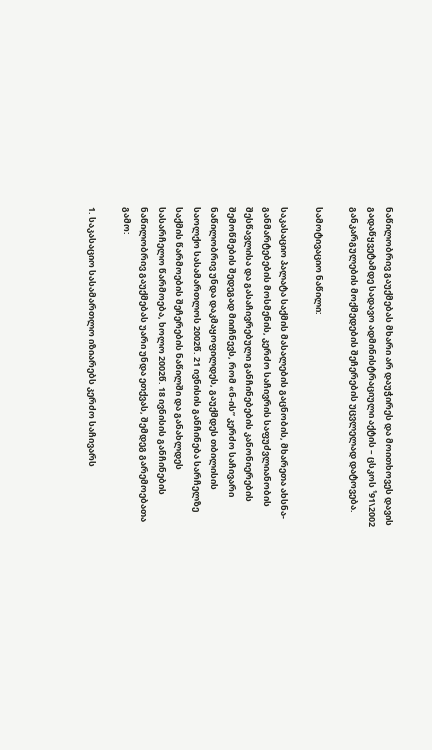ნაწილობრივ გაუქმებას მხარი არ დაუჭირეს და მოითხოვეს დავის გადაწყვეტამდე სადავო ადმინისტრაციული აქტის – ცსკოს ¹91\2002 განკარგულების მოქმედების შეჩერების უცვლელად დატოვება.

სამოტივაციო ნაწილი:

საკასაციო პალატა საქმის მასალების გაცნობის, მხარეთა ახსნა-განმარტებების მოსმენის, კერძო საჩივრის საფუძვლიანობის შესწავლისა და გასაჩივრებული განჩინებების კანონიერების შემოწმების შედეგად მიიჩნევს, რომ «ნ-ის” კერძო საჩივარი ნაწილობრივ უნდა დაკმაყოფილდეს, გაუქმდეს თბილისის საოლქო სასამართლოს 2002წ. 21 ივნისის განჩინება სარჩელზე საქმის წარმოების შეჩერების ნაწილში და განახლდეს სასარჩელო წარმოება, ხოლო 2002წ. 18 ივნისის განჩინების ნაწილობრივ გაუქმებას უარი უნდა ეთქვას, შემდეგ გარემოებათა გამო:

1. საკასაციო სასამართლო იზიარებს კერძო საჩივარს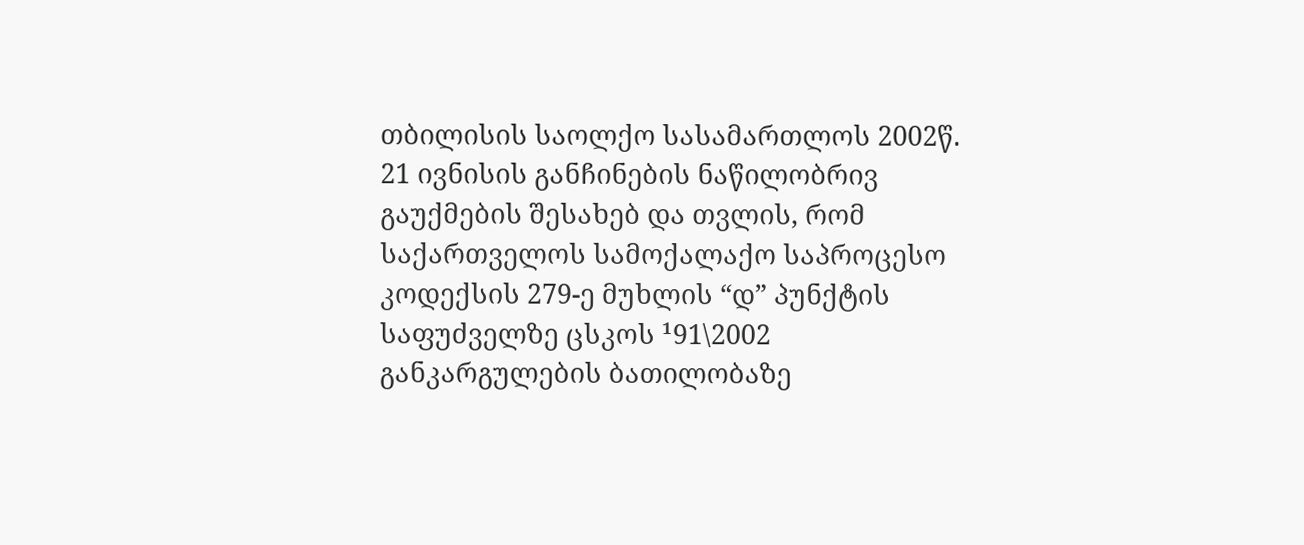თბილისის საოლქო სასამართლოს 2002წ. 21 ივნისის განჩინების ნაწილობრივ გაუქმების შესახებ და თვლის, რომ საქართველოს სამოქალაქო საპროცესო კოდექსის 279-ე მუხლის “დ” პუნქტის საფუძველზე ცსკოს ¹91\2002 განკარგულების ბათილობაზე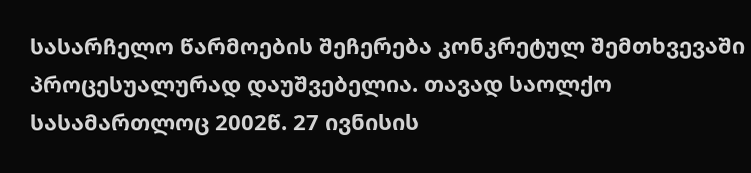სასარჩელო წარმოების შეჩერება კონკრეტულ შემთხვევაში პროცესუალურად დაუშვებელია. თავად საოლქო სასამართლოც 2002წ. 27 ივნისის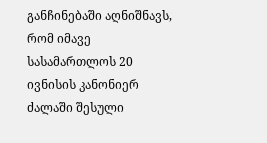განჩინებაში აღნიშნავს, რომ იმავე სასამართლოს 20 ივნისის კანონიერ ძალაში შესული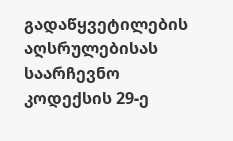გადაწყვეტილების აღსრულებისას საარჩევნო კოდექსის 29-ე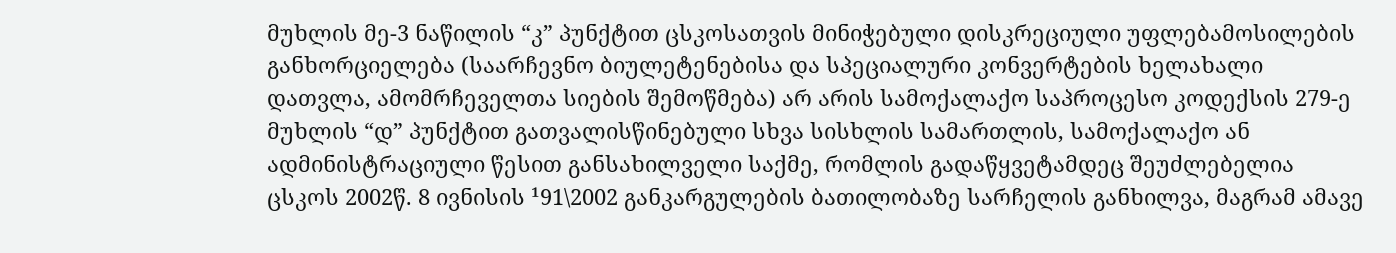მუხლის მე-3 ნაწილის “კ” პუნქტით ცსკოსათვის მინიჭებული დისკრეციული უფლებამოსილების განხორციელება (საარჩევნო ბიულეტენებისა და სპეციალური კონვერტების ხელახალი დათვლა, ამომრჩეველთა სიების შემოწმება) არ არის სამოქალაქო საპროცესო კოდექსის 279-ე მუხლის “დ” პუნქტით გათვალისწინებული სხვა სისხლის სამართლის, სამოქალაქო ან ადმინისტრაციული წესით განსახილველი საქმე, რომლის გადაწყვეტამდეც შეუძლებელია ცსკოს 2002წ. 8 ივნისის ¹91\2002 განკარგულების ბათილობაზე სარჩელის განხილვა, მაგრამ ამავე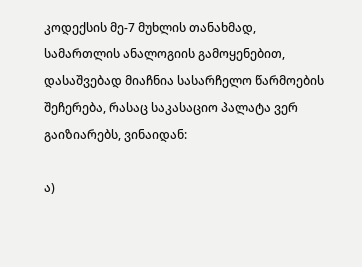კოდექსის მე-7 მუხლის თანახმად, სამართლის ანალოგიის გამოყენებით, დასაშვებად მიაჩნია სასარჩელო წარმოების შეჩერება, რასაც საკასაციო პალატა ვერ გაიზიარებს, ვინაიდან:

ა)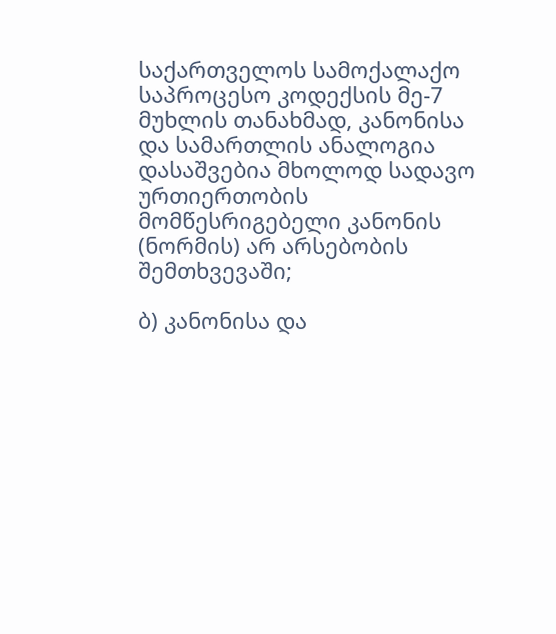საქართველოს სამოქალაქო საპროცესო კოდექსის მე-7 მუხლის თანახმად, კანონისა და სამართლის ანალოგია დასაშვებია მხოლოდ სადავო ურთიერთობის მომწესრიგებელი კანონის (ნორმის) არ არსებობის შემთხვევაში;

ბ) კანონისა და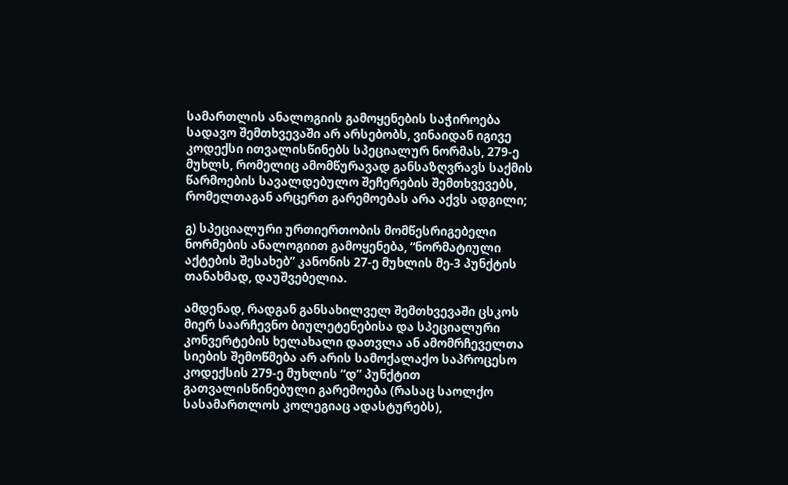სამართლის ანალოგიის გამოყენების საჭიროება სადავო შემთხვევაში არ არსებობს, ვინაიდან იგივე კოდექსი ითვალისწინებს სპეციალურ ნორმას, 279-ე მუხლს, რომელიც ამომწურავად განსაზღვრავს საქმის წარმოების სავალდებულო შეჩერების შემთხვევებს, რომელთაგან არცერთ გარემოებას არა აქვს ადგილი;

გ) სპეციალური ურთიერთობის მომწესრიგებელი ნორმების ანალოგიით გამოყენება, “ნორმატიული აქტების შესახებ” კანონის 27-ე მუხლის მე-3 პუნქტის თანახმად, დაუშვებელია.

ამდენად, რადგან განსახილველ შემთხვევაში ცსკოს მიერ საარჩევნო ბიულეტენებისა და სპეციალური კონვერტების ხელახალი დათვლა ან ამომრჩეველთა სიების შემოწმება არ არის სამოქალაქო საპროცესო კოდექსის 279-ე მუხლის “დ” პუნქტით გათვალისწინებული გარემოება (რასაც საოლქო სასამართლოს კოლეგიაც ადასტურებს),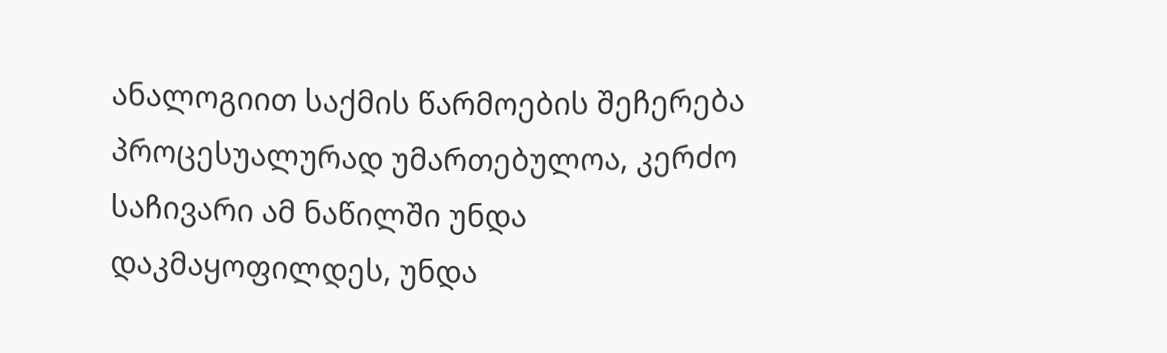ანალოგიით საქმის წარმოების შეჩერება პროცესუალურად უმართებულოა, კერძო საჩივარი ამ ნაწილში უნდა დაკმაყოფილდეს, უნდა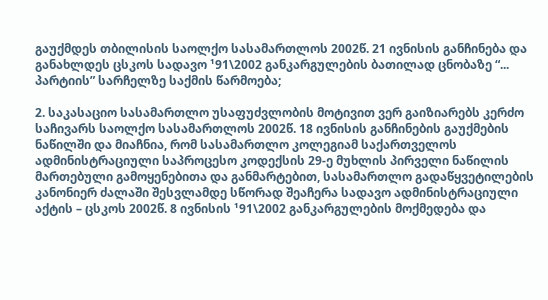გაუქმდეს თბილისის საოლქო სასამართლოს 2002წ. 21 ივნისის განჩინება და განახლდეს ცსკოს სადავო ¹91\2002 განკარგულების ბათილად ცნობაზე “... პარტიის” სარჩელზე საქმის წარმოება;

2. საკასაციო სასამართლო უსაფუძვლობის მოტივით ვერ გაიზიარებს კერძო საჩივარს საოლქო სასამართლოს 2002წ. 18 ივნისის განჩინების გაუქმების ნაწილში და მიაჩნია, რომ სასამართლო კოლეგიამ საქართველოს ადმინისტრაციული საპროცესო კოდექსის 29-ე მუხლის პირველი ნაწილის მართებული გამოყენებითა და განმარტებით, სასამართლო გადაწყვეტილების კანონიერ ძალაში შესვლამდე სწორად შეაჩერა სადავო ადმინისტრაციული აქტის – ცსკოს 2002წ. 8 ივნისის ¹91\2002 განკარგულების მოქმედება და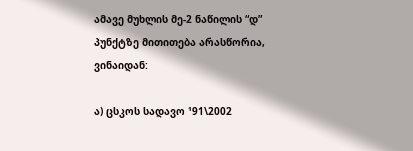ამავე მუხლის მე-2 ნაწილის “დ” პუნქტზე მითითება არასწორია, ვინაიდან:

ა) ცსკოს სადავო ¹91\2002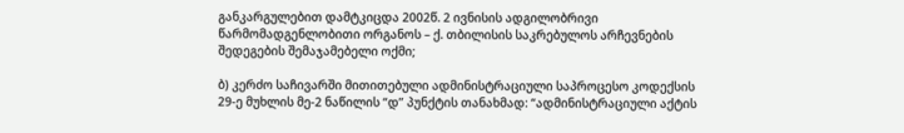განკარგულებით დამტკიცდა 2002წ. 2 ივნისის ადგილობრივი წარმომადგენლობითი ორგანოს – ქ. თბილისის საკრებულოს არჩევნების შედეგების შემაჯამებელი ოქმი;

ბ) კერძო საჩივარში მითითებული ადმინისტრაციული საპროცესო კოდექსის 29-ე მუხლის მე-2 ნაწილის “დ” პუნქტის თანახმად: “ადმინისტრაციული აქტის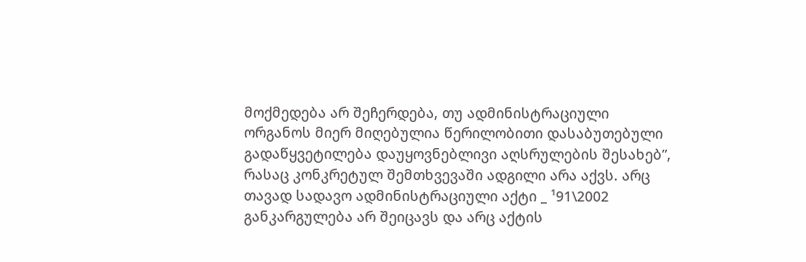მოქმედება არ შეჩერდება, თუ ადმინისტრაციული ორგანოს მიერ მიღებულია წერილობითი დასაბუთებული გადაწყვეტილება დაუყოვნებლივი აღსრულების შესახებ”, რასაც კონკრეტულ შემთხვევაში ადგილი არა აქვს. არც თავად სადავო ადმინისტრაციული აქტი _ ¹91\2002 განკარგულება არ შეიცავს და არც აქტის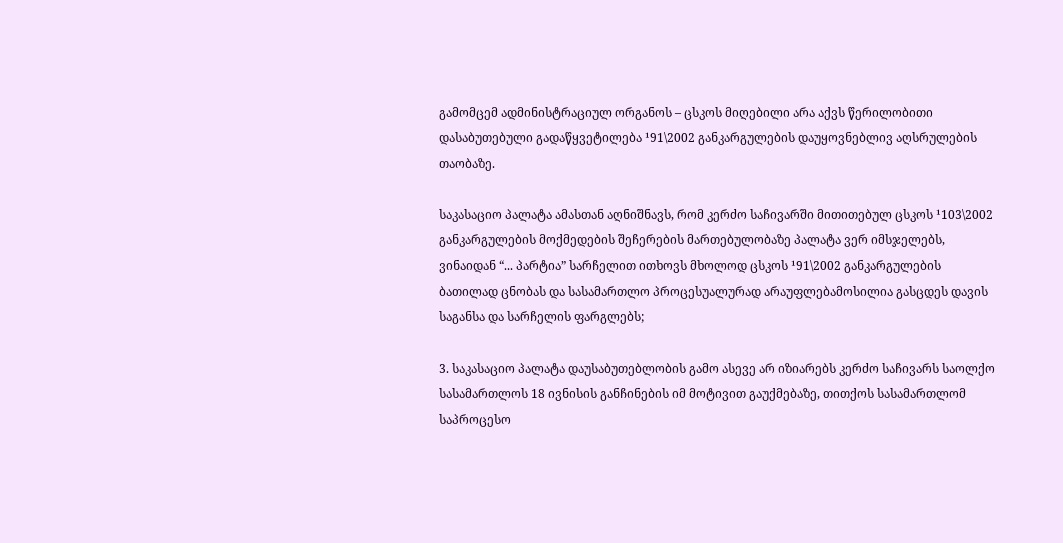გამომცემ ადმინისტრაციულ ორგანოს – ცსკოს მიღებილი არა აქვს წერილობითი დასაბუთებული გადაწყვეტილება ¹91\2002 განკარგულების დაუყოვნებლივ აღსრულების თაობაზე.

საკასაციო პალატა ამასთან აღნიშნავს, რომ კერძო საჩივარში მითითებულ ცსკოს ¹103\2002 განკარგულების მოქმედების შეჩერების მართებულობაზე პალატა ვერ იმსჯელებს, ვინაიდან “... პარტია” სარჩელით ითხოვს მხოლოდ ცსკოს ¹91\2002 განკარგულების ბათილად ცნობას და სასამართლო პროცესუალურად არაუფლებამოსილია გასცდეს დავის საგანსა და სარჩელის ფარგლებს;

3. საკასაციო პალატა დაუსაბუთებლობის გამო ასევე არ იზიარებს კერძო საჩივარს საოლქო სასამართლოს 18 ივნისის განჩინების იმ მოტივით გაუქმებაზე, თითქოს სასამართლომ საპროცესო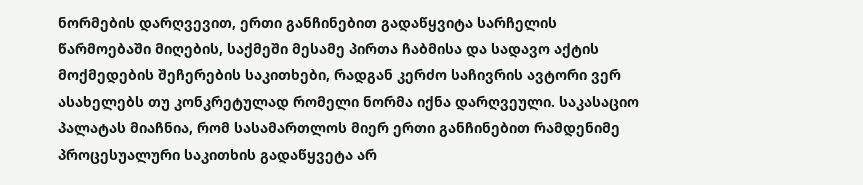ნორმების დარღვევით, ერთი განჩინებით გადაწყვიტა სარჩელის წარმოებაში მიღების, საქმეში მესამე პირთა ჩაბმისა და სადავო აქტის მოქმედების შეჩერების საკითხები, რადგან კერძო საჩივრის ავტორი ვერ ასახელებს თუ კონკრეტულად რომელი ნორმა იქნა დარღვეული. საკასაციო პალატას მიაჩნია, რომ სასამართლოს მიერ ერთი განჩინებით რამდენიმე პროცესუალური საკითხის გადაწყვეტა არ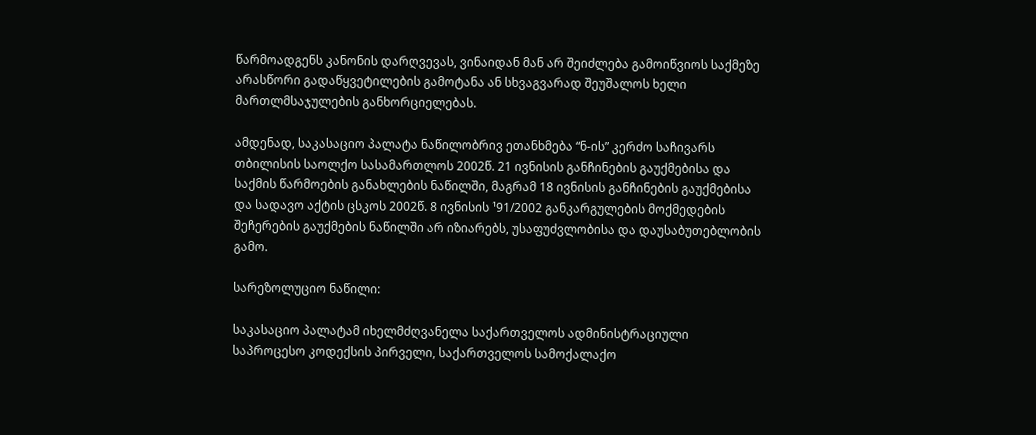წარმოადგენს კანონის დარღვევას, ვინაიდან მან არ შეიძლება გამოიწვიოს საქმეზე არასწორი გადაწყვეტილების გამოტანა ან სხვაგვარად შეუშალოს ხელი მართლმსაჯულების განხორციელებას.

ამდენად, საკასაციო პალატა ნაწილობრივ ეთანხმება “ნ-ის” კერძო საჩივარს თბილისის საოლქო სასამართლოს 2002წ. 21 ივნისის განჩინების გაუქმებისა და საქმის წარმოების განახლების ნაწილში, მაგრამ 18 ივნისის განჩინების გაუქმებისა და სადავო აქტის ცსკოს 2002წ. 8 ივნისის ¹91/2002 განკარგულების მოქმედების შეჩერების გაუქმების ნაწილში არ იზიარებს, უსაფუძვლობისა და დაუსაბუთებლობის გამო.

სარეზოლუციო ნაწილი:

საკასაციო პალატამ იხელმძღვანელა საქართველოს ადმინისტრაციული საპროცესო კოდექსის პირველი, საქართველოს სამოქალაქო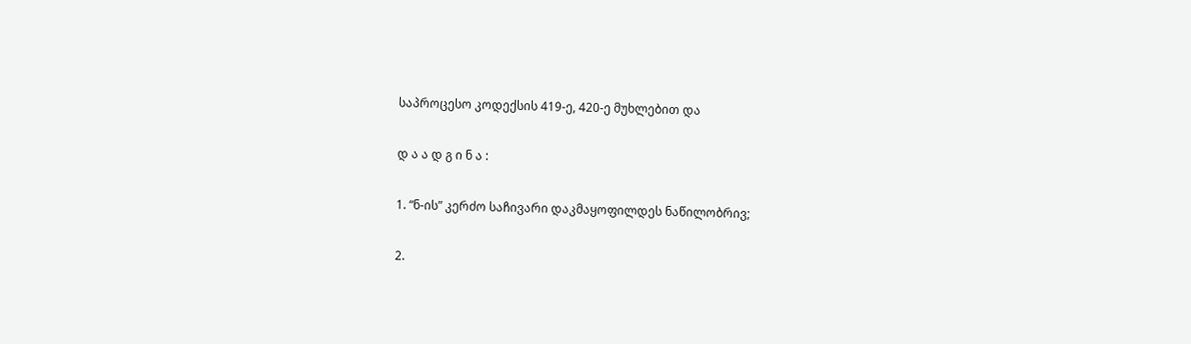საპროცესო კოდექსის 419-ე, 420-ე მუხლებით და

დ ა ა დ გ ი ნ ა :

1. “ნ-ის” კერძო საჩივარი დაკმაყოფილდეს ნაწილობრივ;

2.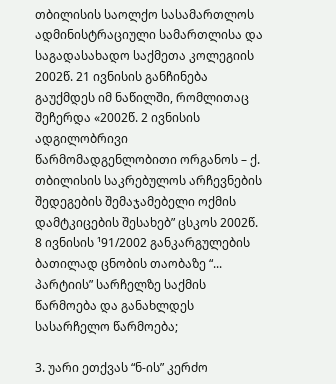თბილისის საოლქო სასამართლოს ადმინისტრაციული სამართლისა და საგადასახადო საქმეთა კოლეგიის 2002წ. 21 ივნისის განჩინება გაუქმდეს იმ ნაწილში, რომლითაც შეჩერდა «2002წ. 2 ივნისის ადგილობრივი წარმომადგენლობითი ორგანოს – ქ. თბილისის საკრებულოს არჩევნების შედეგების შემაჯამებელი ოქმის დამტკიცების შესახებ” ცსკოს 2002წ. 8 ივნისის ¹91/2002 განკარგულების ბათილად ცნობის თაობაზე “... პარტიის” სარჩელზე საქმის წარმოება და განახლდეს სასარჩელო წარმოება;

3. უარი ეთქვას “ნ-ის” კერძო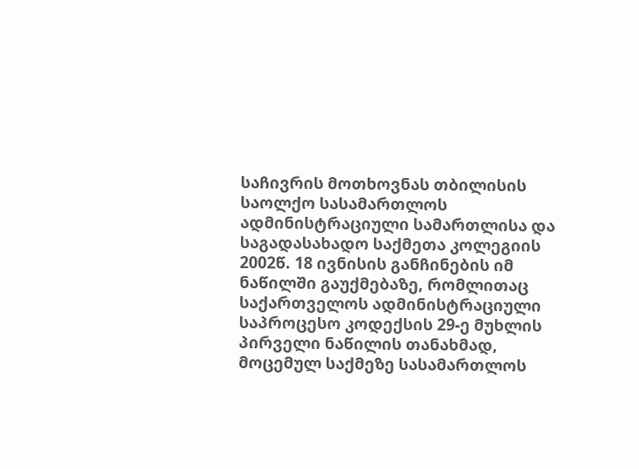საჩივრის მოთხოვნას თბილისის საოლქო სასამართლოს ადმინისტრაციული სამართლისა და საგადასახადო საქმეთა კოლეგიის 2002წ. 18 ივნისის განჩინების იმ ნაწილში გაუქმებაზე, რომლითაც საქართველოს ადმინისტრაციული საპროცესო კოდექსის 29-ე მუხლის პირველი ნაწილის თანახმად, მოცემულ საქმეზე სასამართლოს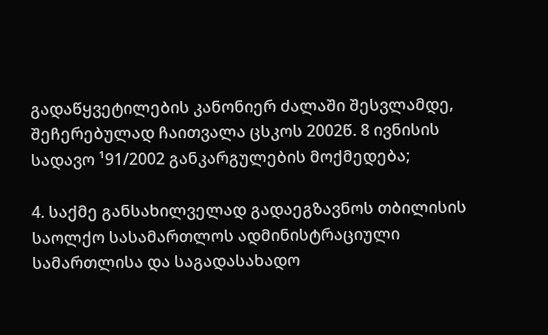გადაწყვეტილების კანონიერ ძალაში შესვლამდე, შეჩერებულად ჩაითვალა ცსკოს 2002წ. 8 ივნისის სადავო ¹91/2002 განკარგულების მოქმედება;

4. საქმე განსახილველად გადაეგზავნოს თბილისის საოლქო სასამართლოს ადმინისტრაციული სამართლისა და საგადასახადო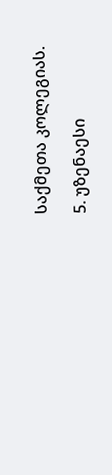საქმეთა კოლეგიას.

5. უზენაესი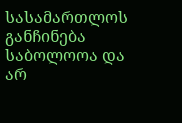სასამართლოს განჩინება საბოლოოა და არ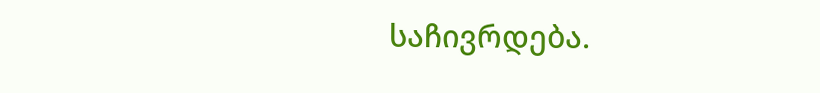საჩივრდება.